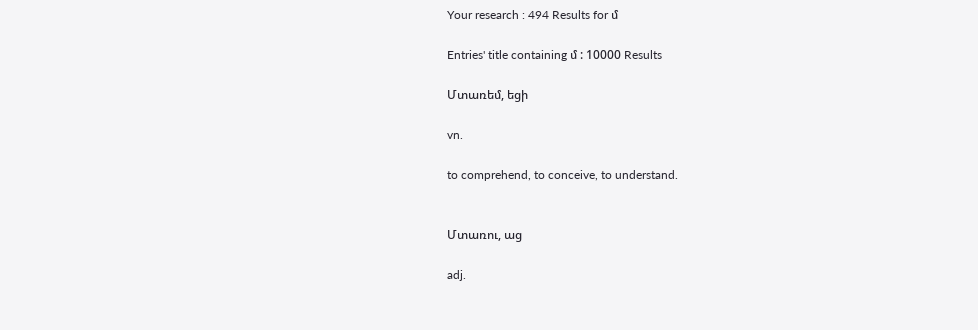Your research : 494 Results for մ

Entries' title containing մ : 10000 Results

Մտառեմ, եցի

vn.

to comprehend, to conceive, to understand.


Մտառու, աց

adj.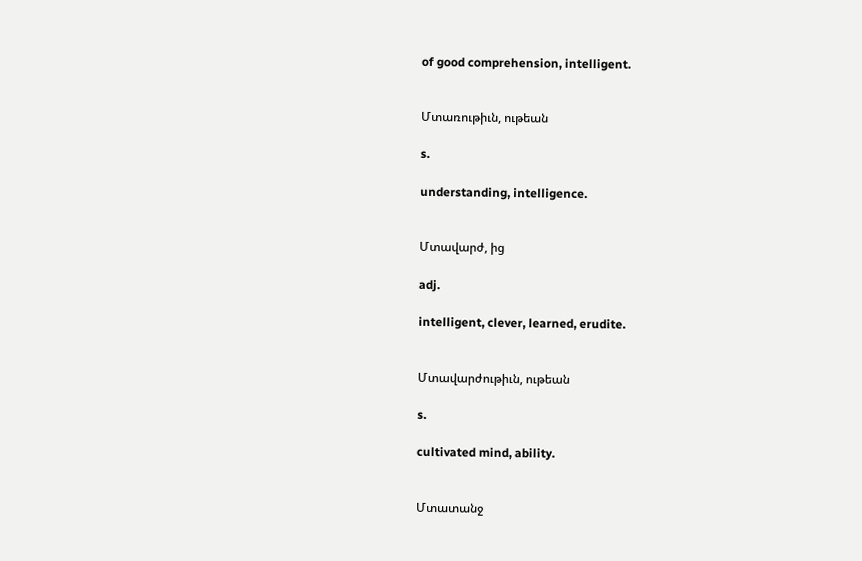of good comprehension, intelligent.


Մտառութիւն, ութեան

s.

understanding, intelligence.


Մտավարժ, ից

adj.

intelligent, clever, learned, erudite.


Մտավարժութիւն, ութեան

s.

cultivated mind, ability.


Մտատանջ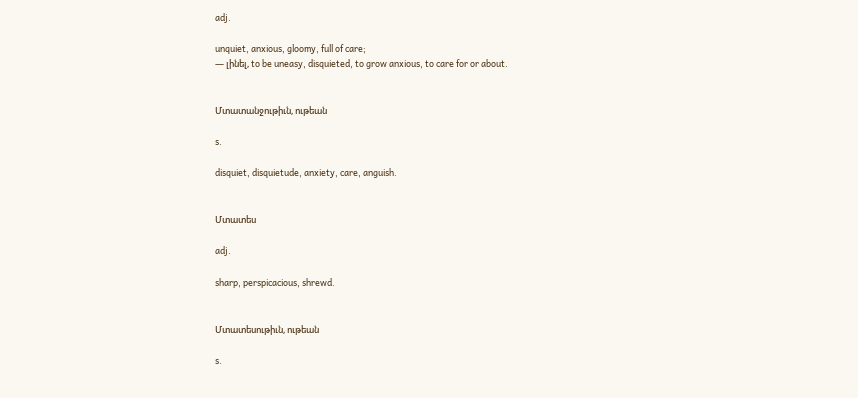adj.

unquiet, anxious, gloomy, full of care;
— լինել, to be uneasy, disquieted, to grow anxious, to care for or about.


Մտատանջութիւն, ութեան

s.

disquiet, disquietude, anxiety, care, anguish.


Մտատես

adj.

sharp, perspicacious, shrewd.


Մտատեսութիւն, ութեան

s.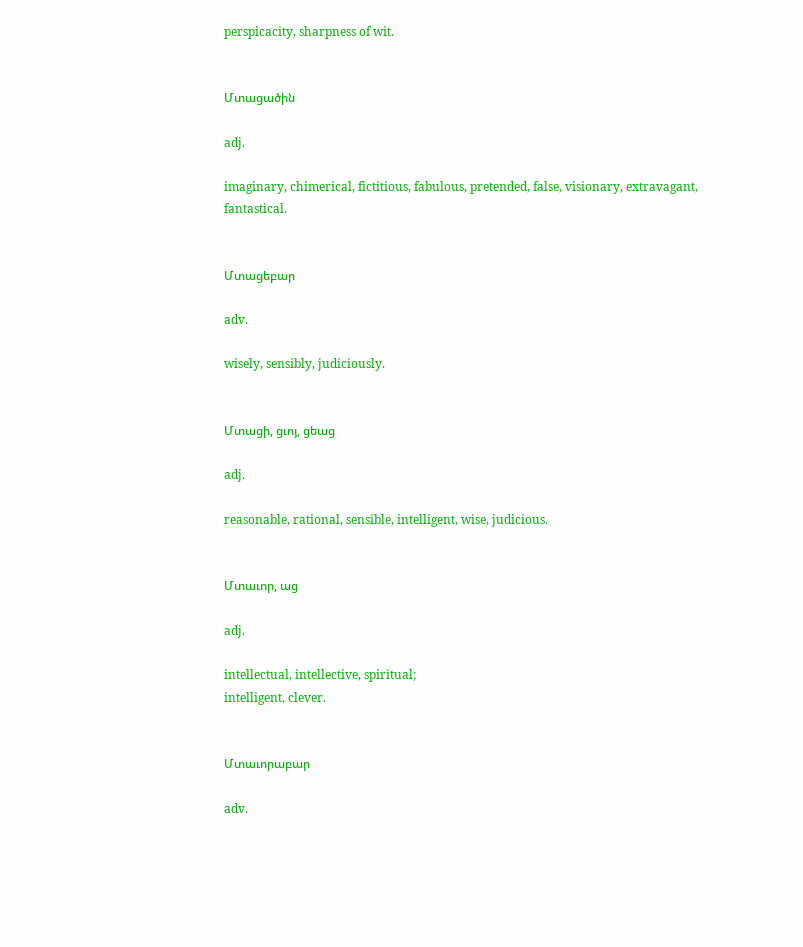perspicacity, sharpness of wit.


Մտացածին

adj.

imaginary, chimerical, fictitious, fabulous, pretended, false, visionary, extravagant, fantastical.


Մտացեբար

adv.

wisely, sensibly, judiciously.


Մտացի, ցւոյ, ցեաց

adj.

reasonable, rational, sensible, intelligent, wise, judicious.


Մտաւոր, աց

adj.

intellectual, intellective, spiritual;
intelligent, clever.


Մտաւորաբար

adv.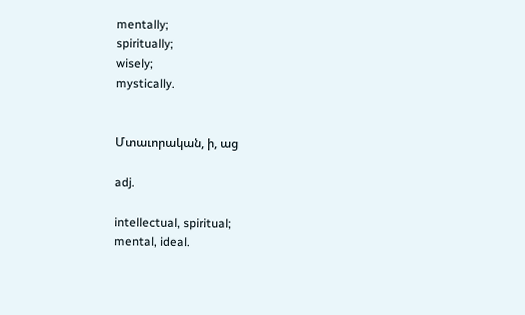mentally;
spiritually;
wisely;
mystically.


Մտաւորական, ի, աց

adj.

intellectual, spiritual;
mental, ideal.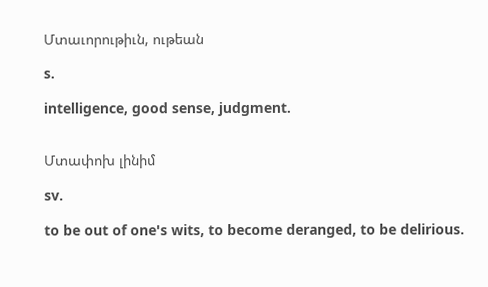Մտաւորութիւն, ութեան

s.

intelligence, good sense, judgment.


Մտափոխ լինիմ

sv.

to be out of one's wits, to become deranged, to be delirious.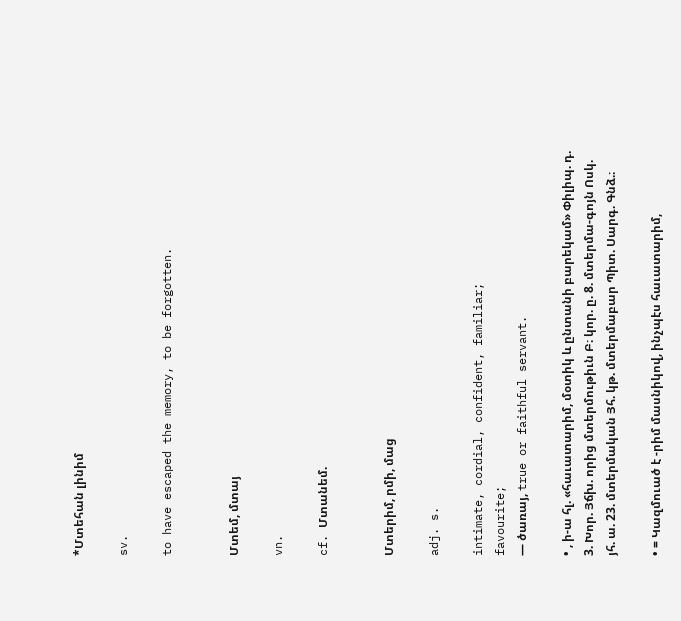*Մտեհան լինիմ

sv.

to have escaped the memory, to be forgotten.


Մտեմ, մտայ

vn.

cf. Մտանեմ.


Մտերիմ, րմի, մաց

adj. s.

intimate, cordial, confident, familiar;
favourite;
— ծառայ, true or faithful servant.

• , ի-ա հլ. «հաւատարիմ, մօտիկ և ընտանի բարեկամ» Փիլիպ. դ. 3. Խոր. Յճխ. որից մտերմութիւն Բ։ կոր. ը. 8. մտերմա-գոյն Ոսկ. յհ. ա. 23. մտերմական Յհ. կթ. մտերմաբար Պիտ. Սարգ. Գնձ.։

• = Կազմուած է -րիմ մասնիկով, ինչպէս հաւատարիմ,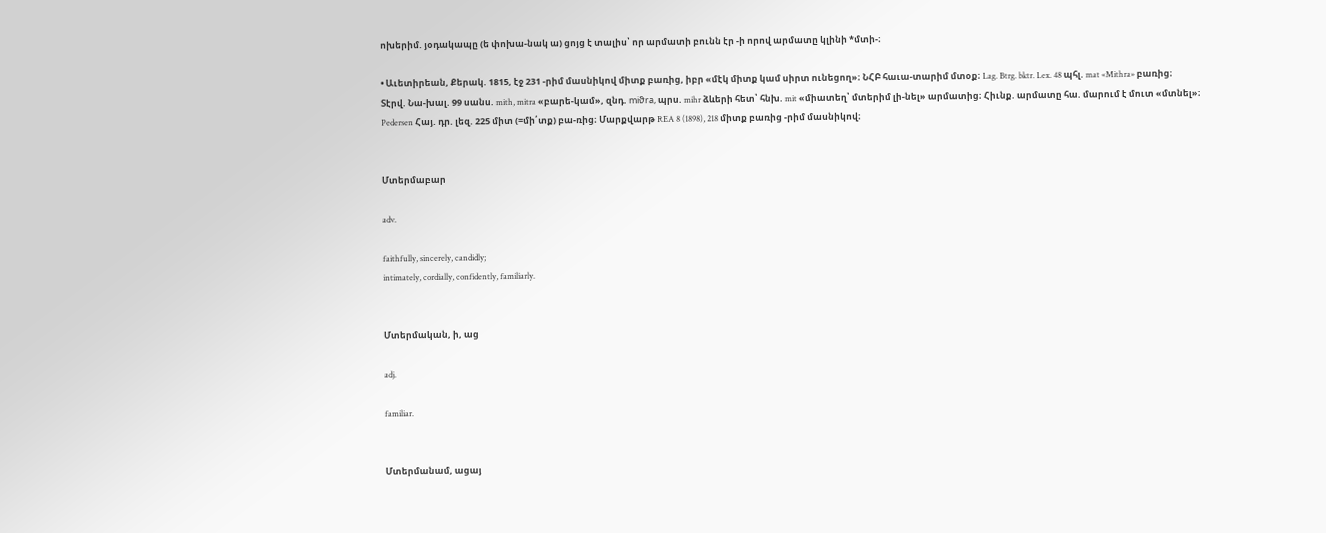ոխերիմ. յօդակապը (ե փոխա-նակ ա) ցոյց է տալիս՝ որ արմատի բունն էր -ի որով արմատը կլինի *մտի-։

• Աւետիրեան, Քերակ. 1815, էջ 231 -րիմ մասնիկով միտք բառից, իբր «մէկ միտք կամ սիրտ ունեցող»։ ՆՀԲ հաւա-տարիմ մտօք։ Lag. Btrg. bktr. Lex. 48 պհլ. mat «Mithra» բառից։ Տէրվ. Նա-խալ. 99 սանս. mith, mitra «բարե-կամ», զնդ. miϑra, պրս. mihr ձևերի հետ՝ հնխ. mit «միատեղ՝ մտերիմ լի-նել» արմատից։ Հիւնք. արմատը հա. մարում է մուտ «մտնել»։ Pedersen Հայ. դր. լեզ. 225 միտ (=մի՛տք) բա-ռից։ Մարքվարթ REA 8 (1898), 218 միտք բառից -րիմ մասնիկով։


Մտերմաբար

adv.

faithfully, sincerely, candidly;
intimately, cordially, confidently, familiarly.


Մտերմական, ի, աց

adj.

familiar.


Մտերմանամ, ացայ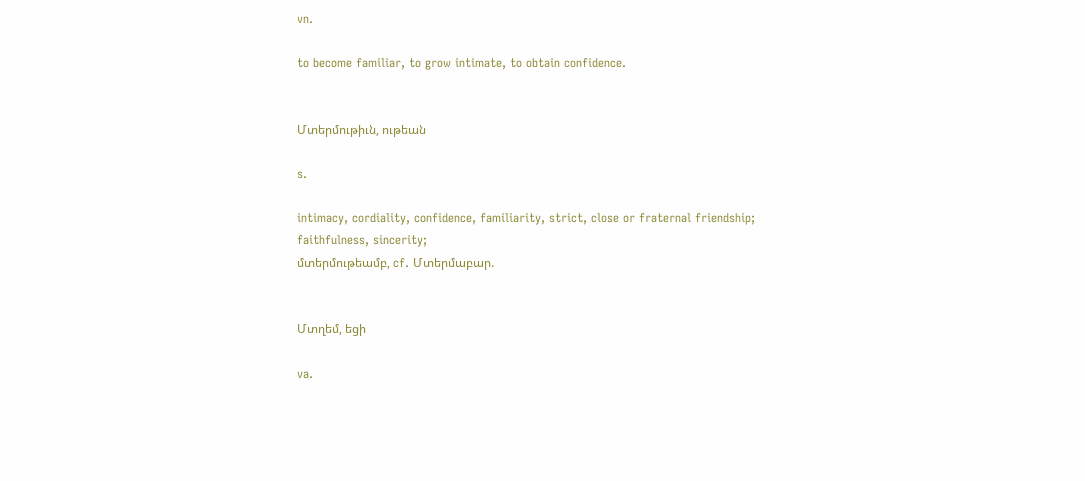vn.

to become familiar, to grow intimate, to obtain confidence.


Մտերմութիւն, ութեան

s.

intimacy, cordiality, confidence, familiarity, strict, close or fraternal friendship;
faithfulness, sincerity;
մտերմութեամբ, cf. Մտերմաբար.


Մտղեմ, եցի

va.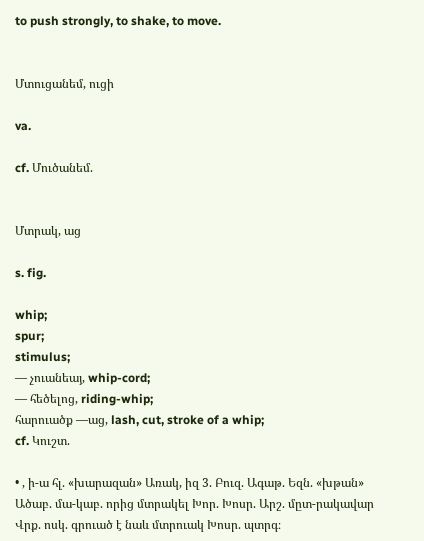to push strongly, to shake, to move.


Մտուցանեմ, ուցի

va.

cf. Մուծանեմ.


Մտրակ, աց

s. fig.

whip;
spur;
stimulus;
— չուանեայ, whip-cord;
— հեծելոց, riding-whip;
հարուածք —աց, lash, cut, stroke of a whip;
cf. Կուշտ.

• , ի-ա հլ. «խարազան» Առակ, իզ 3. Բուզ. Ագաթ. Եզն. «խթան» Ածաբ. մա-կաբ. որից մտրակել Խոր. Խոսր. Արշ. մըտ-րակավար Վրք. ոսկ. գրուած է նաև մտրուակ Խոսր. պտրգ։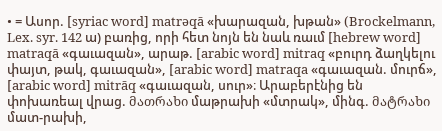• = Ասոր. [syriac word] matrəqā «խարազան, խթան» (Brockelmann, Lex. syr. 142 ա) բառից, որի հետ նոյն են նաև ռաւմ [hebrew word] matraqā «գաւազան», արաթ. [arabic word] mitraq «բուրդ ձաղկելու փայտ, թակ, գաւազան», [arabic word] matraqa «գաւազան. մուրճ», [arabic word] mitrāq «գաւազան, սուր»։ Արաբերէնից են փոխառեալ վրաց. მათრახი մաթրախի «մտրակ», մինգ. მატრახი մատ-րախի,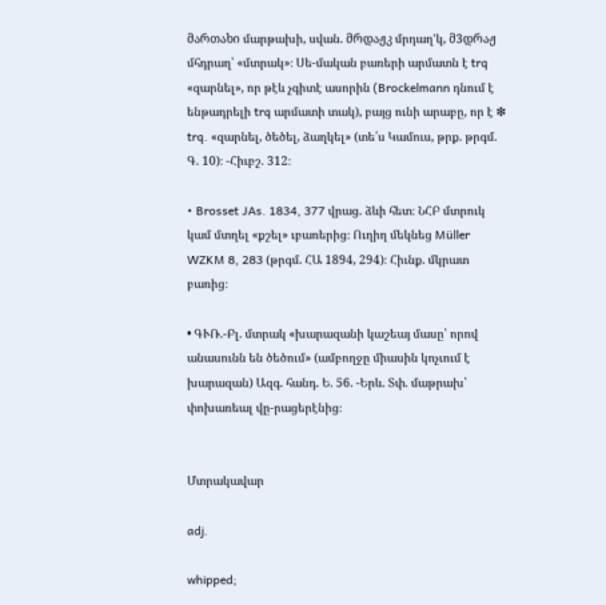მართახი մարթախի, սվան. მრდაჟკ մրդաղ'կ, მ3დრაჟ մհդրաղ՝ «մտրակ»։ Սե-մական բառերի արմատն է trq «զարնել», որ թէև չգիտէ ասորին (Brockelmann դնում է ենթադրելի trq արմատի տակ), բայց ունի արաբը, որ է ❇ trq. «զարնել, ծեծել, ձաղկել» (տե՛ս Կամուս, թրք. թրգմ. Գ. 10)։ -Հիւբշ. 312։

• Brosset JAs. 1834, 377 վրաց. ձևի հետ։ ՆՀԲ մտրուկ կամ մտղել «քշել» ւբառերից։ Ուղիղ մեկնեց Müller WZKM 8, 283 (թրգմ. ՀԱ 1894, 294)։ Հիւնք. մկրատ բառից։

• ԳՒՌ.-Բլ. մտրակ «խարազանի կաշեայ մասը՝ որով անասունն են ծեծում» (ամբողջը միասին կոչւում է խարազան) Ազգ. հանդ. Ե. 56. -Երև. Տփ. մաթրախ՝ փոխառեալ վը-րացերէնից։


Մտրակավար

adj.

whipped;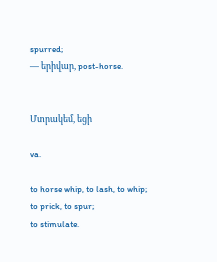spurred;
— երիվար, post-horse.


Մտրակեմ, եցի

va.

to horse whip, to lash, to whip;
to prick, to spur;
to stimulate.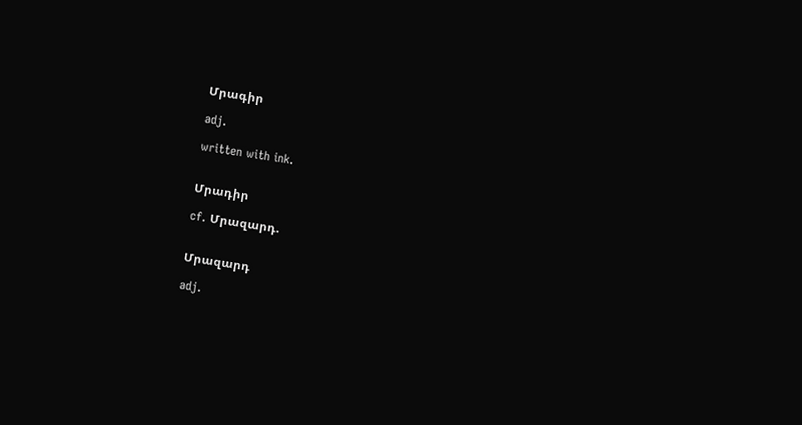Մրագիր

adj.

written with ink.


Մրադիր

cf. Մրազարդ.


Մրազարդ

adj.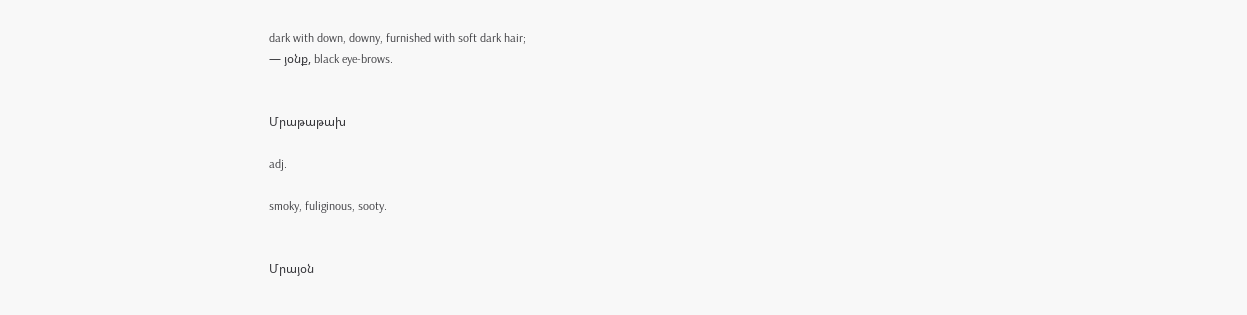dark with down, downy, furnished with soft dark hair;
— յօնք, black eye-brows.


Մրաթաթախ

adj.

smoky, fuliginous, sooty.


Մրայօն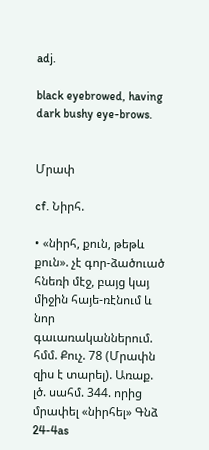adj.

black eyebrowed, having dark bushy eye-brows.


Մրափ

cf. Նիրհ.

• «նիրհ, քուն, թեթև քուն». չէ գոր-ձածուած հնեռի մէջ, բայց կայ միջին հայե-ռէնում և նոր գաւառականներում. հմմ. Քուչ. 78 (Մրափն զիս է տարել). Առաք. լծ. սահմ. 344. որից մրափել «նիրհել» Գնձ 24-4as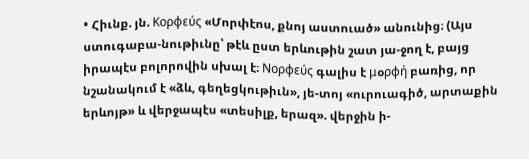• Հիւնք. յն. Κορφεύς «Մորփէոս, քնոյ աստուած» անունից։ (Այս ստուգաբա-նութիւնը՝ թէև ըստ երևութին շատ յա-ջող է, բայց իրապէս բոլորովին սխալ է։ Νορφεύς գալիս է μօρφή բառից, որ նշանակում է «ձև, գեղեցկութիւն», յե-տոյ «ուրուագիծ, արտաքին երևոյթ» և վերջապէս «տեսիլք, երազ». վերջին ի-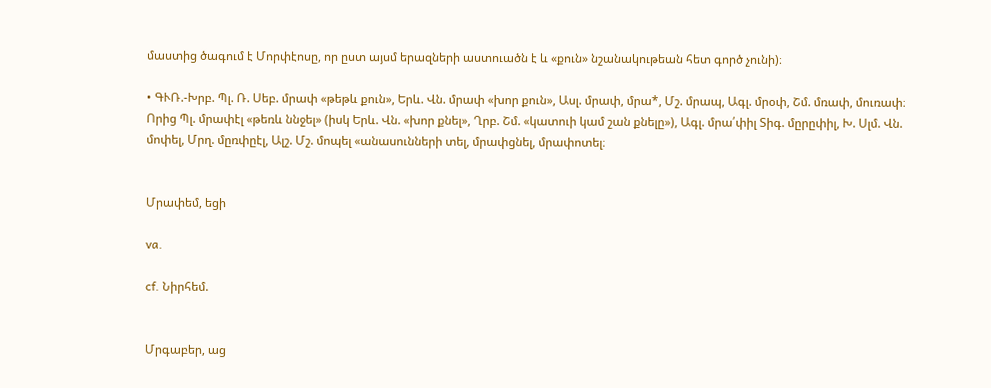մաստից ծագում է Մորփէոսը, որ ըստ այսմ երազների աստուածն է և «քուն» նշանակութեան հետ գործ չունի)։

• ԳՒՌ.-Խրբ. Պլ. Ռ. Սեբ. մրափ «թեթև քուն», Երև. Վն. մրափ «խոր քուն», Ասլ. մրափ, մրա*, Մշ. մրապ, Ագլ. մրօփ, Շմ. մռափ, մուռափ։ Որից Պլ. մրափէլ «թեռև ննջել» (իսկ Երև. Վն. «խոր քնել», Ղրբ. Շմ. «կատուի կամ շան քնելը»), Ագլ. մրա՛փիլ Տիգ. մըրըփիլ, Խ. Սլմ. Վն. մոփել, Մրղ. մըռփըէլ, Ալշ. Մշ. մոպել «անասունների տել, մրափցնել, մրափոտել։


Մրափեմ, եցի

va.

cf. Նիրհեմ.


Մրգաբեր, աց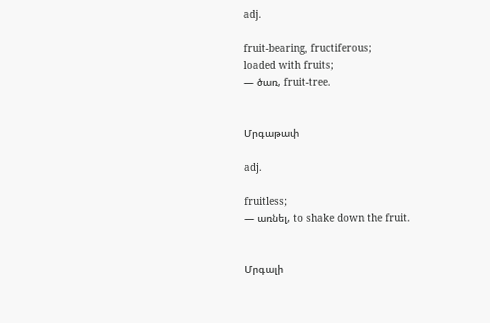adj.

fruit-bearing, fructiferous;
loaded with fruits;
— ծառ, fruit-tree.


Մրգաթափ

adj.

fruitless;
— առնել, to shake down the fruit.


Մրգալի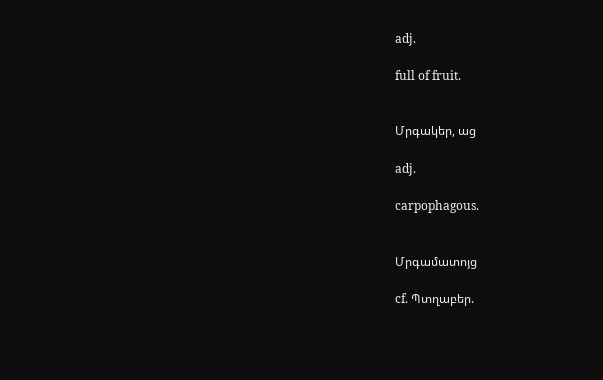adj.

full of fruit.


Մրգակեր, աց

adj.

carpophagous.


Մրգամատոյց

cf. Պտղաբեր.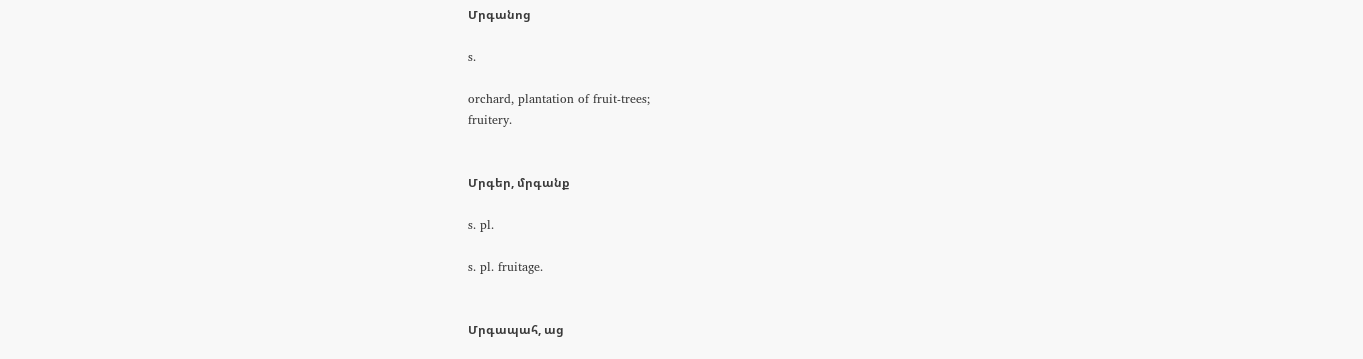Մրգանոց

s.

orchard, plantation of fruit-trees;
fruitery.


Մրգեր, մրգանք

s. pl.

s. pl. fruitage.


Մրգապահ, աց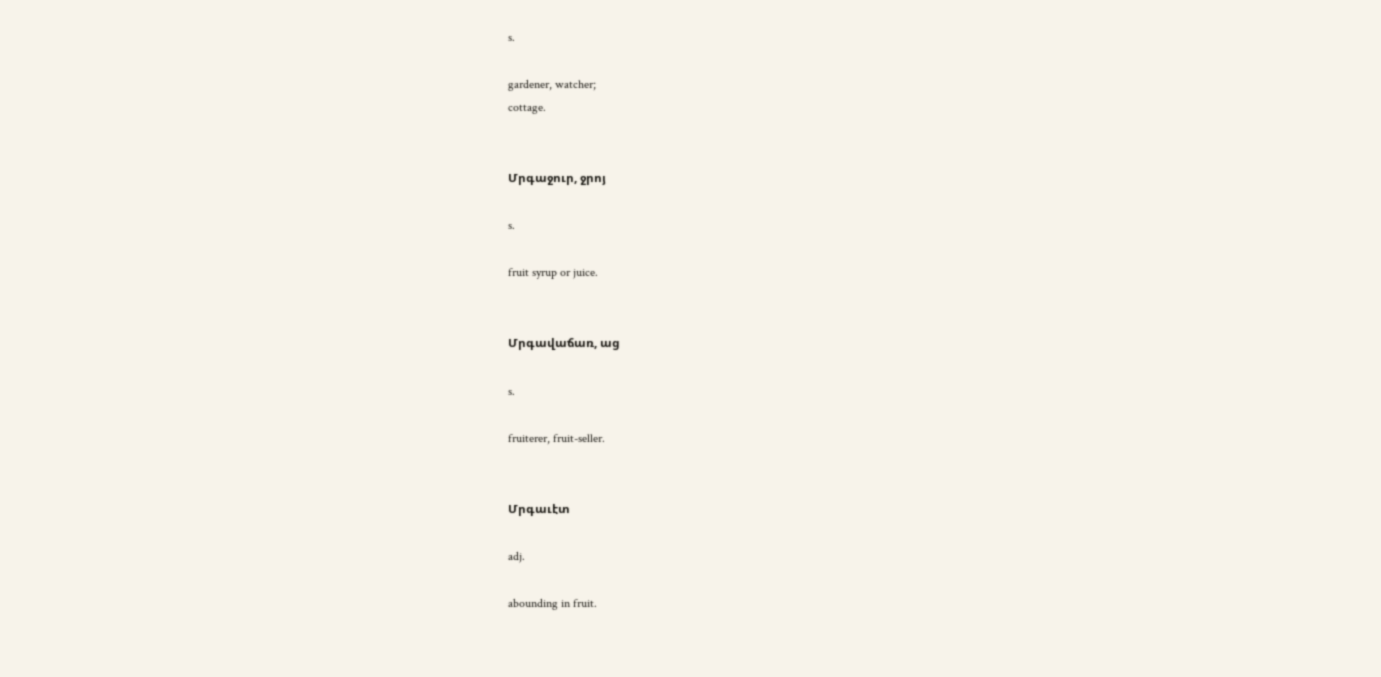s.

gardener, watcher;
cottage.


Մրգաջուր, ջրոյ

s.

fruit syrup or juice.


Մրգավաճառ, աց

s.

fruiterer, fruit-seller.


Մրգաւէտ

adj.

abounding in fruit.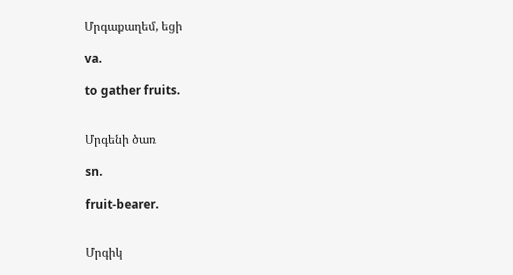Մրգաքաղեմ, եցի

va.

to gather fruits.


Մրգենի ծառ

sn.

fruit-bearer.


Մրգիկ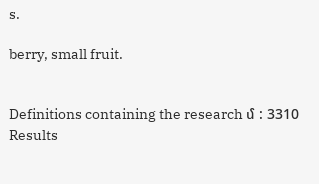s.

berry, small fruit.


Definitions containing the research մ : 3310 Results